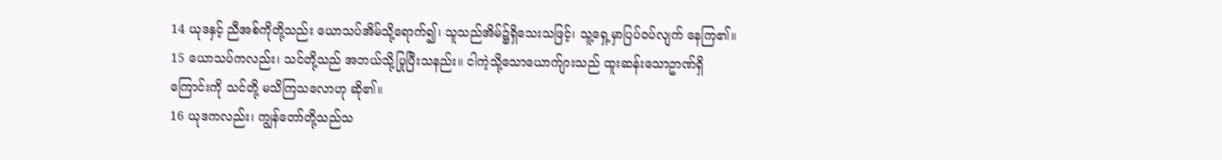14 ယုဒနှင့် ညီအစ်ကိုတို့သည်း ယောသပ်အိမ်သို့ရောက်၍၊ သူသည်အိမ်၌ရှိသေးသဖြင့်၊ သူ့ရှေ့မှာပြပ်ဝပ်လျက် နေကြ၏။
15 ယောသပ်ကလည်း၊ သင်တို့သည် အဘယ်သို့ပြုပြီးသနည်း။ ငါကဲ့သို့သောယောက်ျားသည် ထူးဆန်းသောဥာဏ်ရှိကြောင်းကို သင်တို့ မသိကြသလောဟု ဆို၏။
16 ယုဒကလည်း၊ ကျွန်တော်တို့သည်သ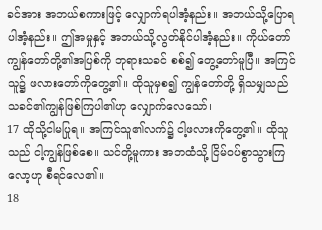ခင်အား အဘယ်စကားဖြင့် လျှောက်ရပါအံ့နည်း။ အဘယ်သို့ပြောရပါအံ့နည်း။ ဤအမှုနှင့် အဘယ်သို့လွတ်နိုင်ပါအံ့နည်း။ ကိုယ်တော်ကျွန်တော်တို့၏အပြစ်ကို ဘုရားသခင် စစ်၍ တွေ့တော်မူပြီ။ အကြင်သူ၌ ဖလားတော်ကိုတွေ့၏။ ထိုသူမှစ၍ ကျွန်တော်တို့ ရှိသမျှသည် သခင်၏ကျွန်ဖြစ်ကြပါ၏ဟု လျှောက်လေသော်၊
17 ထိုသို့ငါမပြုရ။ အကြင်သူ၏လက်၌ ငါ့ဖလားကိုတွေ့၏။ ထိုသူသည် ငါ့ကျွန်ဖြစ်စေ။ သင်တို့မူကား အဘထံသို့ ငြိမ်ဝပ်စွာသွားကြလော့ဟု စီရင်လေ၏။
18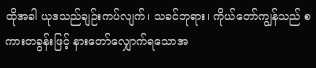ထိုအခါ ယုဒသည်ချဉ်းကပ်လျက်၊ သခင်ဘုရား၊ ကိုယ်တော်ကျွန်သည် စကားတခွန်းဖြင့် နားတော်လျှောက်ရသောအ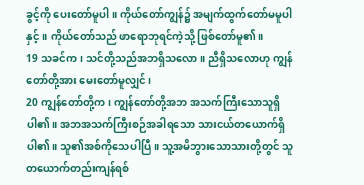ခွင့်ကို ပေးတော်မူပါ။ ကိုယ်တော်ကျွန်၌ အမျက်ထွက်တော်မမူပါနှင့်။ ကိုယ်တော်သည် ဖာရောဘုရင်ကဲ့သို့ ဖြစ်တော်မူ၏။
19 သခင်က၊ သင်တို့သည်အဘရှိသလော။ ညီရှိသလောဟု ကျွန်တော်တို့အား မေးတော်မူလျှင်၊
20 ကျွန်တော်တို့က၊ ကျွန်တော်တို့အဘ အသက်ကြီးသောသူရှိပါ၏။ အဘအသက်ကြီးစဉ်အခါရသော သားငယ်တယောက်ရှိပါ၏။ သူ၏အစ်ကိုသေပါပြီ။ သူ့အမိဘွားသောသားတို့တွင် သူတယောက်တည်းကျန်ရစ်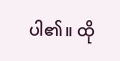ပါ၏။ ထို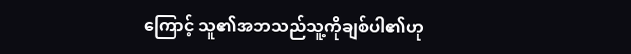ကြောင့် သူ၏အဘသည်သူ့ကိုချစ်ပါ၏ဟု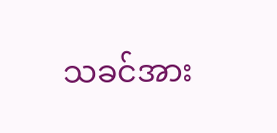သခင်အား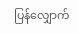ပြန်လျှောက်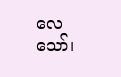လေသော်၊